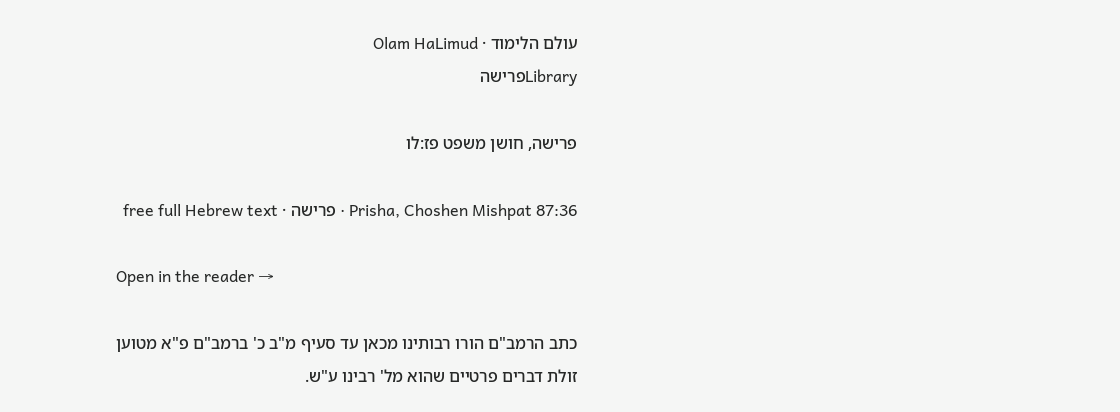עולם הלימוד · Olam HaLimud
Libraryפרישה

פרישה, חושן משפט פז:לו

Prisha, Choshen Mishpat 87:36 · פרישה · free full Hebrew text

Open in the reader →

כתב הרמב"ם הורו רבותינו מכאן עד סעיף מ"ב כ' ברמב"ם פ"א מטוען זולת דברים פרטיים שהוא מל' רבינו ע"ש.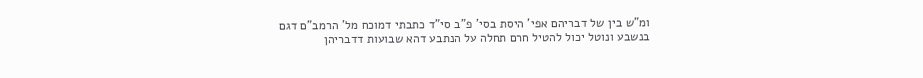ומ"ש בין של דבריהם אפי' היסת בסי' פ"ב סי"ד כתבתי דמוכח מל' הרמב"ם דגם בנשבע ונוטל יכול להטיל חרם תחלה על הנתבע דהא שבועות דדבריהן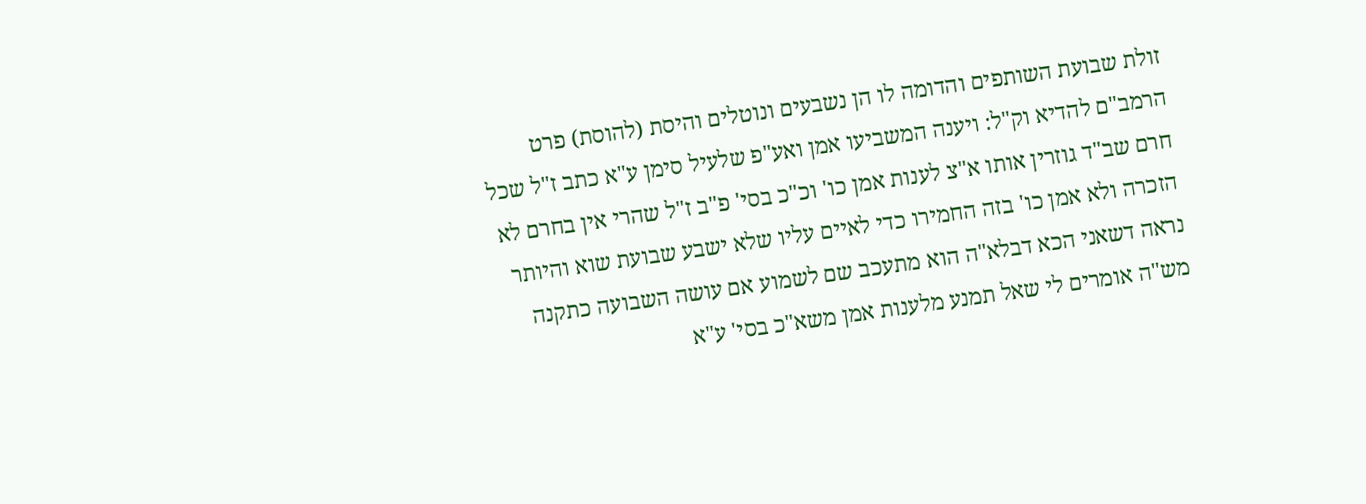זולת שבועת השותפים והדומה לו הן נשבעים ונוטלים והיסת (להוסת) פרט הרמב"ם להדיא וק"ל: ויענה המשביעו אמן ואע"פ שלעיל סימן ע"א כתב ז"ל שכל חרם שב"ד גוזרין אותו א"צ לענות אמן כו' וכ"כ בסי' פ"ב ז"ל שהרי אין בחרם לא הזכרה ולא אמן כו' בזה החמירו כדי לאיים עליו שלא ישבע שבועת שוא והיותר נראה דשאני הכא דבלא"ה הוא מתעכב שם לשמוע אם עושה השבועה כתקנה מש"ה אומרים לי שאל תמנע מלענות אמן משא"כ בסי' ע"א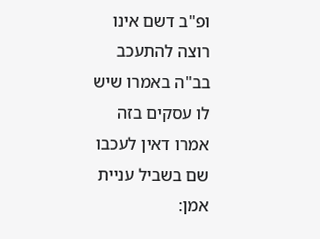ופ"ב דשם אינו רוצה להתעכב בב"ה באמרו שיש לו עסקים בזה אמרו דאין לעכבו שם בשביל עניית אמן: